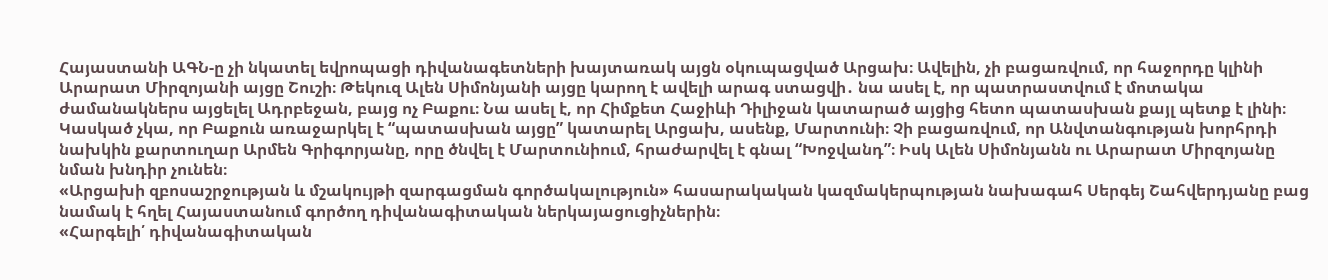Հայաստանի ԱԳՆ-ը չի նկատել եվրոպացի դիվանագետների խայտառակ այցն օկուպացված Արցախ։ Ավելին, չի բացառվում, որ հաջորդը կլինի Արարատ Միրզոյանի այցը Շուշի։ Թեկուզ Ալեն Սիմոնյանի այցը կարող է ավելի արագ ստացվի․ նա ասել է, որ պատրաստվում է մոտակա ժամանակներս այցելել Ադրբեջան, բայց ոչ Բաքու։ Նա ասել է, որ Հիմքետ Հաջիևի Դիլիջան կատարած այցից հետո պատասխան քայլ պետք է լինի։ Կասկած չկա, որ Բաքուն առաջարկել է “պատասխան այցը” կատարել Արցախ, ասենք, Մարտունի։ Չի բացառվում, որ Անվտանգության խորհրդի նախկին քարտուղար Արմեն Գրիգորյանը, որը ծնվել է Մարտունիում, հրաժարվել է գնալ “Խոջվանդ”։ Իսկ Ալեն Սիմոնյանն ու Արարատ Միրզոյանը նման խնդիր չունեն։
«Արցախի զբոսաշրջության և մշակույթի զարգացման գործակալություն» հասարակական կազմակերպության նախագահ Սերգեյ Շահվերդյանը բաց նամակ է հղել Հայաստանում գործող դիվանագիտական ներկայացուցիչներին։
«Հարգելի՛ դիվանագիտական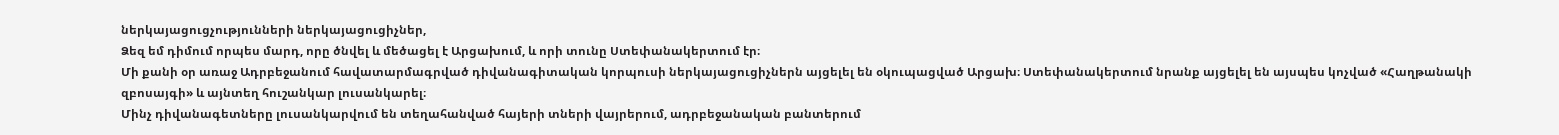ներկայացուցչությունների ներկայացուցիչներ,
Ձեզ եմ դիմում որպես մարդ, որը ծնվել և մեծացել է Արցախում, և որի տունը Ստեփանակերտում էր։
Մի քանի օր առաջ Ադրբեջանում հավատարմագրված դիվանագիտական կորպուսի ներկայացուցիչներն այցելել են օկուպացված Արցախ։ Ստեփանակերտում նրանք այցելել են այսպես կոչված «Հաղթանակի զբոսայգի» և այնտեղ հուշանկար լուսանկարել։
Մինչ դիվանագետները լուսանկարվում են տեղահանված հայերի տների վայրերում, ադրբեջանական բանտերում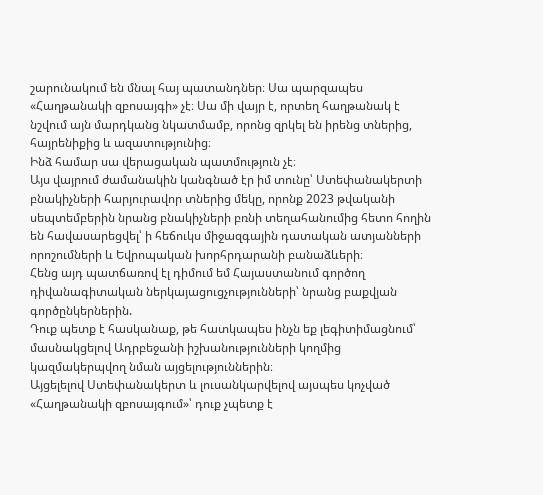շարունակում են մնալ հայ պատանդներ։ Սա պարզապես «Հաղթանակի զբոսայգի» չէ։ Սա մի վայր է, որտեղ հաղթանակ է նշվում այն մարդկանց նկատմամբ, որոնց զրկել են իրենց տներից, հայրենիքից և ազատությունից։
Ինձ համար սա վերացական պատմություն չէ։
Այս վայրում ժամանակին կանգնած էր իմ տունը՝ Ստեփանակերտի բնակիչների հարյուրավոր տներից մեկը, որոնք 2023 թվականի սեպտեմբերին նրանց բնակիչների բռնի տեղահանումից հետո հողին են հավասարեցվել՝ ի հեճուկս միջազգային դատական ատյանների որոշումների և Եվրոպական խորհրդարանի բանաձևերի։
Հենց այդ պատճառով էլ դիմում եմ Հայաստանում գործող դիվանագիտական ներկայացուցչությունների՝ նրանց բաքվյան գործընկերներին.
Դուք պետք է հասկանաք, թե հատկապես ինչն եք լեգիտիմացնում՝ մասնակցելով Ադրբեջանի իշխանությունների կողմից կազմակերպվող նման այցելություններին։
Այցելելով Ստեփանակերտ և լուսանկարվելով այսպես կոչված «Հաղթանակի զբոսայգում»՝ դուք չպետք է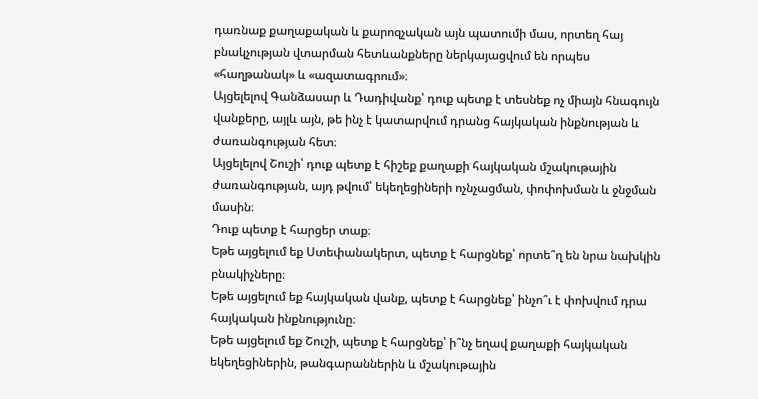դառնաք քաղաքական և քարոզչական այն պատումի մաս, որտեղ հայ բնակչության վտարման հետևանքները ներկայացվում են որպես «հաղթանակ» և «ազատագրում»։
Այցելելով Գանձասար և Դադիվանք՝ դուք պետք է տեսնեք ոչ միայն հնագույն վանքերը, այլև այն, թե ինչ է կատարվում դրանց հայկական ինքնության և ժառանգության հետ։
Այցելելով Շուշի՝ դուք պետք է հիշեք քաղաքի հայկական մշակութային ժառանգության, այդ թվում՝ եկեղեցիների ոչնչացման, փոփոխման և ջնջման մասին։
Դուք պետք է հարցեր տաք։
Եթե այցելում եք Ստեփանակերտ, պետք է հարցնեք՝ որտե՞ղ են նրա նախկին բնակիչները։
Եթե այցելում եք հայկական վանք, պետք է հարցնեք՝ ինչո՞ւ է փոխվում դրա հայկական ինքնությունը։
Եթե այցելում եք Շուշի, պետք է հարցնեք՝ ի՞նչ եղավ քաղաքի հայկական եկեղեցիներին, թանգարաններին և մշակութային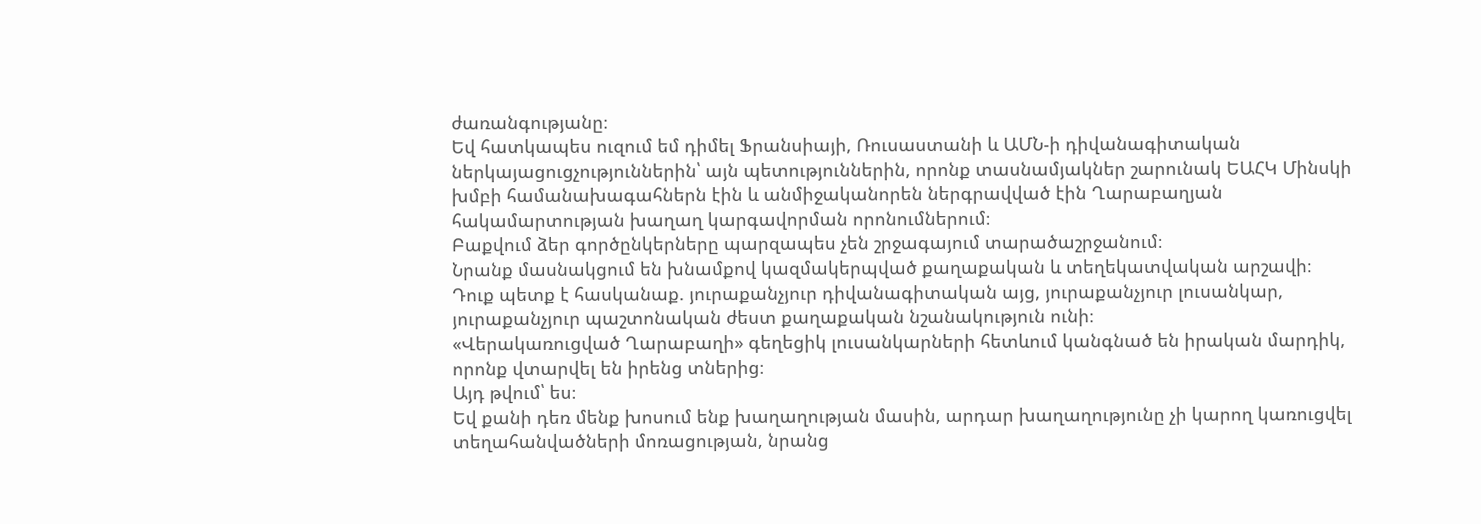ժառանգությանը։
Եվ հատկապես ուզում եմ դիմել Ֆրանսիայի, Ռուսաստանի և ԱՄՆ-ի դիվանագիտական ներկայացուցչություններին՝ այն պետություններին, որոնք տասնամյակներ շարունակ ԵԱՀԿ Մինսկի խմբի համանախագահներն էին և անմիջականորեն ներգրավված էին Ղարաբաղյան հակամարտության խաղաղ կարգավորման որոնումներում։
Բաքվում ձեր գործընկերները պարզապես չեն շրջագայում տարածաշրջանում։
Նրանք մասնակցում են խնամքով կազմակերպված քաղաքական և տեղեկատվական արշավի։
Դուք պետք է հասկանաք. յուրաքանչյուր դիվանագիտական այց, յուրաքանչյուր լուսանկար, յուրաքանչյուր պաշտոնական ժեստ քաղաքական նշանակություն ունի։
«Վերակառուցված Ղարաբաղի» գեղեցիկ լուսանկարների հետևում կանգնած են իրական մարդիկ, որոնք վտարվել են իրենց տներից։
Այդ թվում՝ ես։
Եվ քանի դեռ մենք խոսում ենք խաղաղության մասին, արդար խաղաղությունը չի կարող կառուցվել տեղահանվածների մոռացության, նրանց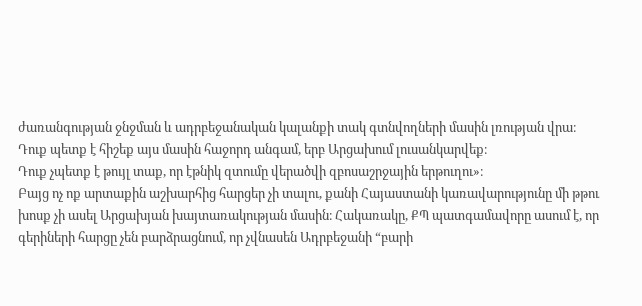ժառանգության ջնջման և ադրբեջանական կալանքի տակ գտնվողների մասին լռության վրա։
Դուք պետք է հիշեք այս մասին հաջորդ անգամ, երբ Արցախում լուսանկարվեք։
Դուք չպետք է թույլ տաք, որ էթնիկ զտումը վերածվի զբոսաշրջային երթուղու»։
Բայց ոչ ոք արտաքին աշխարհից հարցեր չի տալու, քանի Հայաստանի կառավարությունը մի թթու խոսք չի ասել Արցախյան խայտառակության մասին։ Հակառակը, ՔՊ պատգամավորը ասում է, որ գերիների հարցը չեն բարձրացնում, որ չվնասեն Ադրբեջանի “բարի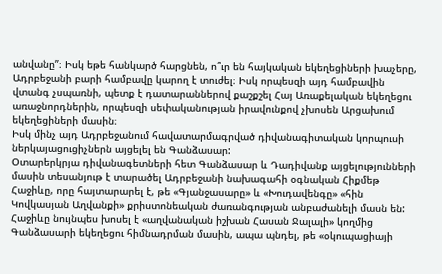անվանը”։ Իսկ եթե հանկարծ հարցնեն, ո՞ւր են հայկական եկեղեցիների խաչերը, Ադրբեջանի բարի համբավը կարող է տուժել։ Իսկ որպեսզի այդ համբավին վտանգ չսպառնի, պետք է դատարաններով քաշքշել Հայ Առաքելական եկեղեցու առաջնորդներին, որպեսզի սեփականության իրավունքով չխոսեն Արցախում եկեղեցիների մասին։
Իսկ մինչ այդ Ադրբեջանում հավատարմագրված դիվանագիտական կորպուսի ներկայացուցիչներն այցելել են Գանձասար:
Օտարերկրյա դիվանագետների հետ Գանձասար և Դադիվանք այցելությունների մասին տեսանյութ է տարածել Ադրբեջանի նախագահի օգնական Հիքմեթ Հաջիևը, որը հայտարարել է, թե «Գյանջասարը» և «Խուդավենգը» «հին Կովկասյան Աղվանքի» քրիստոնեական ժառանգության անբաժանելի մասն են:
Հաջիևը նույնպես խոսել է «աղվանական իշխան Հասան Ջալալի» կողմից Գանձասարի եկեղեցու հիմնադրման մասին, ապա պնդել, թե «օկուպացիայի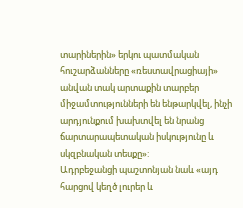տարիներին» երկու պատմական հուշարձանները «ռեստավրացիայի» անվան տակ արտաքին տարբեր միջամտությունների են ենթարկվել, ինչի արդյունքում խախտվել են նրանց ճարտարապետական իսկությունը և սկզբնական տեսքը»:
Ադրբեջանցի պաշտոնյան նաև «այդ հարցով կեղծ լուրեր և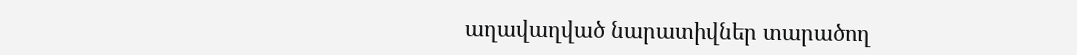աղավաղված նարատիվներ տարածող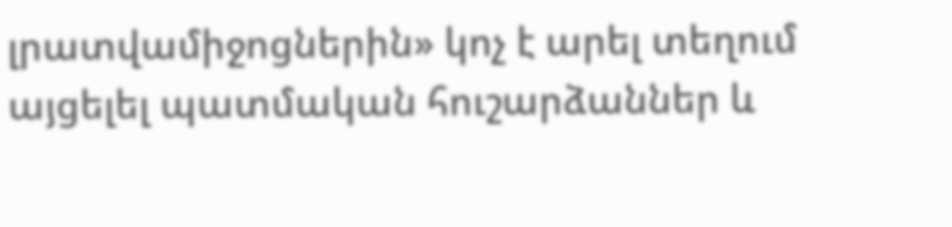լրատվամիջոցներին» կոչ է արել տեղում այցելել պատմական հուշարձաններ և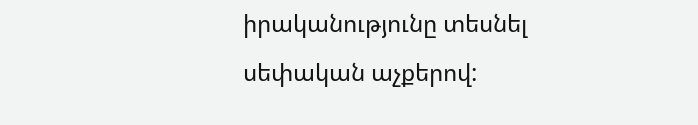իրականությունը տեսնել սեփական աչքերով: